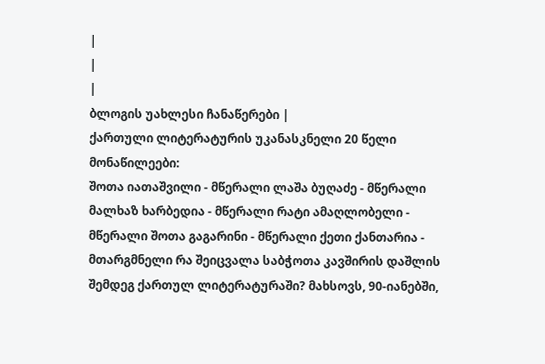|
|
|
ბლოგის უახლესი ჩანაწერები |
ქართული ლიტერატურის უკანასკნელი 20 წელი მონაწილეები:
შოთა იათაშვილი - მწერალი ლაშა ბუღაძე - მწერალი მალხაზ ხარბედია - მწერალი რატი ამაღლობელი - მწერალი შოთა გაგარინი - მწერალი ქეთი ქანთარია - მთარგმნელი რა შეიცვალა საბჭოთა კავშირის დაშლის შემდეგ ქართულ ლიტერატურაში? მახსოვს, 90-იანებში,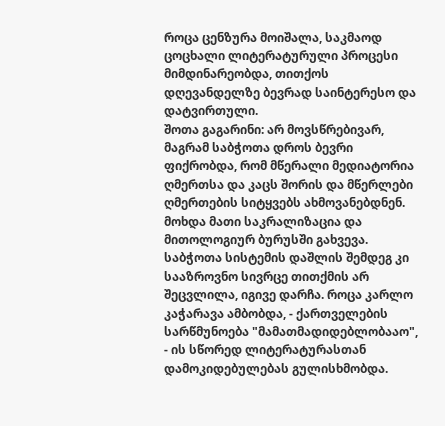როცა ცენზურა მოიშალა, საკმაოდ ცოცხალი ლიტერატურული პროცესი მიმდინარეობდა, თითქოს დღევანდელზე ბევრად საინტერესო და დატვირთული.
შოთა გაგარინი: არ მოვსწრებივარ, მაგრამ საბჭოთა დროს ბევრი ფიქრობდა, რომ მწერალი მედიატორია ღმერთსა და კაცს შორის და მწერლები ღმერთების სიტყვებს ახმოვანებდნენ. მოხდა მათი საკრალიზაცია და მითოლოგიურ ბურუსში გახვევა. საბჭოთა სისტემის დაშლის შემდეგ კი სააზროვნო სივრცე თითქმის არ შეცვლილა, იგივე დარჩა. როცა კარლო კაჭარავა ამბობდა, - ქართველების სარწმუნოება "მამათმადიდებლობააო", - ის სწორედ ლიტერატურასთან დამოკიდებულებას გულისხმობდა.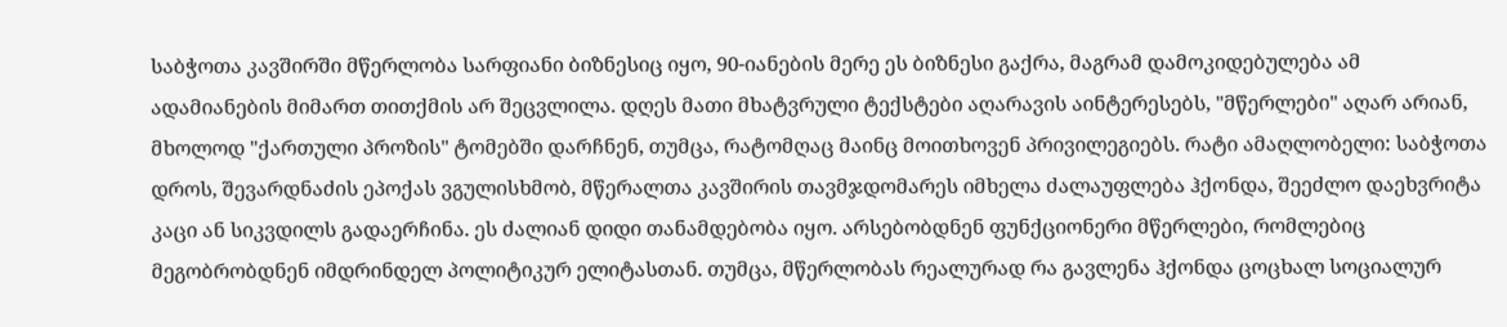საბჭოთა კავშირში მწერლობა სარფიანი ბიზნესიც იყო, 90-იანების მერე ეს ბიზნესი გაქრა, მაგრამ დამოკიდებულება ამ ადამიანების მიმართ თითქმის არ შეცვლილა. დღეს მათი მხატვრული ტექსტები აღარავის აინტერესებს, "მწერლები" აღარ არიან, მხოლოდ "ქართული პროზის" ტომებში დარჩნენ, თუმცა, რატომღაც მაინც მოითხოვენ პრივილეგიებს. რატი ამაღლობელი: საბჭოთა დროს, შევარდნაძის ეპოქას ვგულისხმობ, მწერალთა კავშირის თავმჯდომარეს იმხელა ძალაუფლება ჰქონდა, შეეძლო დაეხვრიტა კაცი ან სიკვდილს გადაერჩინა. ეს ძალიან დიდი თანამდებობა იყო. არსებობდნენ ფუნქციონერი მწერლები, რომლებიც მეგობრობდნენ იმდრინდელ პოლიტიკურ ელიტასთან. თუმცა, მწერლობას რეალურად რა გავლენა ჰქონდა ცოცხალ სოციალურ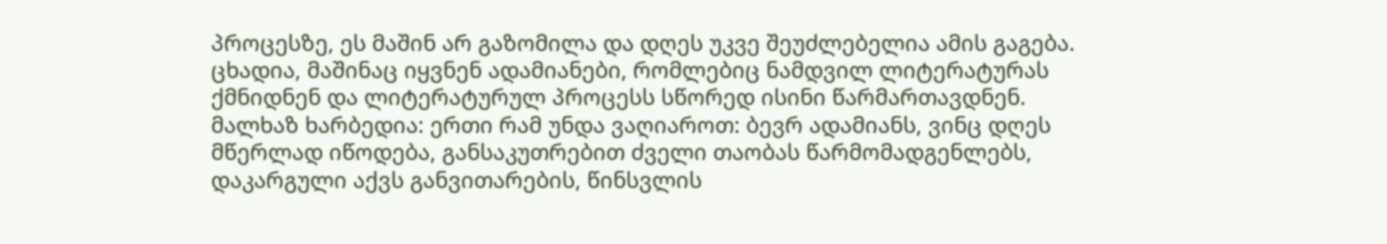პროცესზე, ეს მაშინ არ გაზომილა და დღეს უკვე შეუძლებელია ამის გაგება. ცხადია, მაშინაც იყვნენ ადამიანები, რომლებიც ნამდვილ ლიტერატურას ქმნიდნენ და ლიტერატურულ პროცესს სწორედ ისინი წარმართავდნენ.
მალხაზ ხარბედია: ერთი რამ უნდა ვაღიაროთ: ბევრ ადამიანს, ვინც დღეს მწერლად იწოდება, განსაკუთრებით ძველი თაობას წარმომადგენლებს, დაკარგული აქვს განვითარების, წინსვლის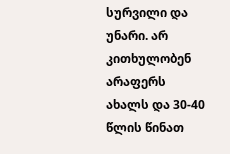სურვილი და უნარი. არ კითხულობენ არაფერს ახალს და 30-40 წლის წინათ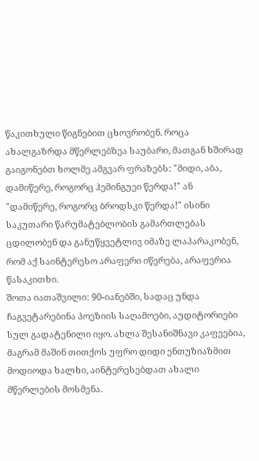წაკითხული წიგნებით ცხოვრობენ. როცა ახალგაზრდა მწერლებზეა საუბარი, მათგან ხშირად გაიგონებთ ხოლმე ამგვარ ფრაზებს: "მიდი, აბა, დამიწერე, როგორც ჰემინგუეი წერდა!" ან "დამიწერე, როგორც ბროდსკი წერდა!" ისინი საკუთარი წარუმატებლობის გამართლებას ცდილობენ და განუწყვეტლივ იმაზე ლაპარაკობენ, რომ აქ საინტერესო არაფერი იწერება, არაფერია წასაკითხი.
შოთა იათაშვილი: 90-იანებში, სადაც უნდა ჩაგვეტარებინა პოეზიის საღამოები, აუდიტორიები სულ გადატენილი იყო. ახლა შესანიშნავი კაფეებია, მაგრამ მაშინ თითქოს უფრო დიდი ენთუზიაზმით მოდიოდა ხალხი, აინტერესებდათ ახალი მწერლების მოსმენა.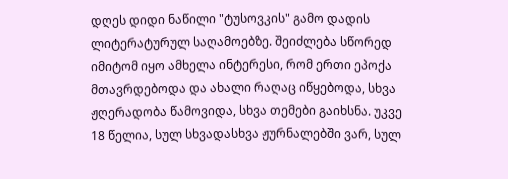დღეს დიდი ნაწილი "ტუსოვკის" გამო დადის ლიტერატურულ საღამოებზე. შეიძლება სწორედ იმიტომ იყო ამხელა ინტერესი, რომ ერთი ეპოქა მთავრდებოდა და ახალი რაღაც იწყებოდა, სხვა ჟღერადობა წამოვიდა, სხვა თემები გაიხსნა. უკვე 18 წელია, სულ სხვადასხვა ჟურნალებში ვარ, სულ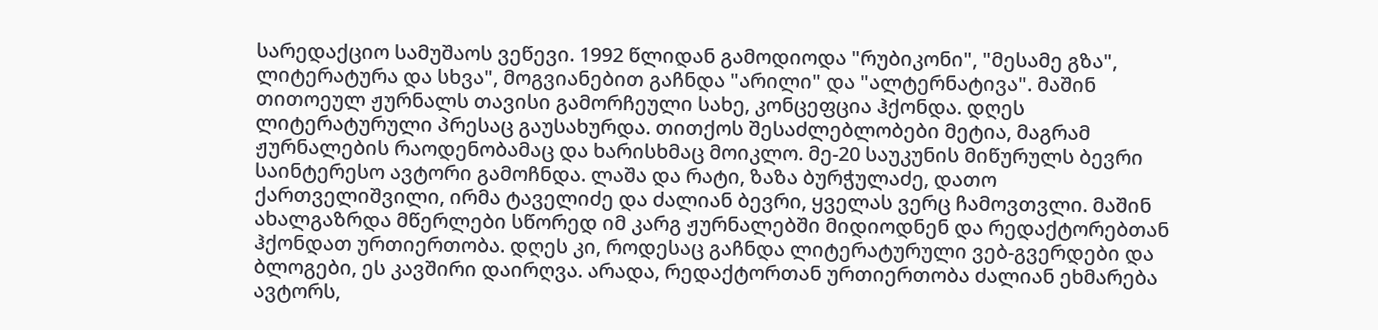სარედაქციო სამუშაოს ვეწევი. 1992 წლიდან გამოდიოდა "რუბიკონი", "მესამე გზა", ლიტერატურა და სხვა", მოგვიანებით გაჩნდა "არილი" და "ალტერნატივა". მაშინ თითოეულ ჟურნალს თავისი გამორჩეული სახე, კონცეფცია ჰქონდა. დღეს ლიტერატურული პრესაც გაუსახურდა. თითქოს შესაძლებლობები მეტია, მაგრამ ჟურნალების რაოდენობამაც და ხარისხმაც მოიკლო. მე-20 საუკუნის მიწურულს ბევრი საინტერესო ავტორი გამოჩნდა. ლაშა და რატი, ზაზა ბურჭულაძე, დათო ქართველიშვილი, ირმა ტაველიძე და ძალიან ბევრი, ყველას ვერც ჩამოვთვლი. მაშინ ახალგაზრდა მწერლები სწორედ იმ კარგ ჟურნალებში მიდიოდნენ და რედაქტორებთან ჰქონდათ ურთიერთობა. დღეს კი, როდესაც გაჩნდა ლიტერატურული ვებ-გვერდები და ბლოგები, ეს კავშირი დაირღვა. არადა, რედაქტორთან ურთიერთობა ძალიან ეხმარება ავტორს,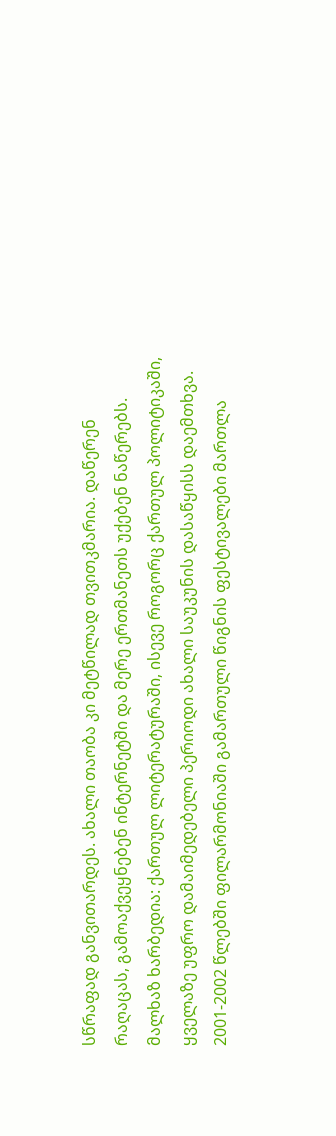სწრაფად განვითარდეს. ახალი თაობა კი მეტწილად თვითკმარია. დაწერენ რაღაცას, გამოაქვეყნებენ ინტერნეტში და მერე ერთმანეთს უქებენ ნაწერებს.
მალხაზ ხარბედია: ქართულ ლიტერატურაში, ისევე როგორც ქართულ პოლიტიკაში, ყველაზე უფრო დამაიმედებელი პერიოდი ახალი საუკუნის დასაწყისს დაემთხვა. 2001-2002 წლებში ფილარმონიაში გამართული წიგნის ფესტივალები მართლა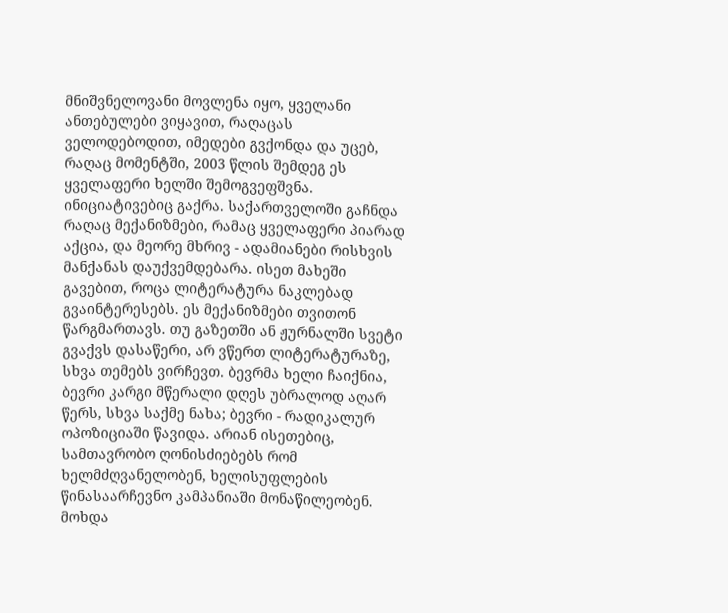მნიშვნელოვანი მოვლენა იყო, ყველანი ანთებულები ვიყავით, რაღაცას ველოდებოდით, იმედები გვქონდა და უცებ, რაღაც მომენტში, 2003 წლის შემდეგ ეს ყველაფერი ხელში შემოგვეფშვნა. ინიციატივებიც გაქრა. საქართველოში გაჩნდა რაღაც მექანიზმები, რამაც ყველაფერი პიარად აქცია, და მეორე მხრივ - ადამიანები რისხვის მანქანას დაუქვემდებარა. ისეთ მახეში გავებით, როცა ლიტერატურა ნაკლებად გვაინტერესებს. ეს მექანიზმები თვითონ წარგმართავს. თუ გაზეთში ან ჟურნალში სვეტი გვაქვს დასაწერი, არ ვწერთ ლიტერატურაზე, სხვა თემებს ვირჩევთ. ბევრმა ხელი ჩაიქნია, ბევრი კარგი მწერალი დღეს უბრალოდ აღარ წერს, სხვა საქმე ნახა; ბევრი - რადიკალურ ოპოზიციაში წავიდა. არიან ისეთებიც, სამთავრობო ღონისძიებებს რომ ხელმძღვანელობენ, ხელისუფლების წინასაარჩევნო კამპანიაში მონაწილეობენ. მოხდა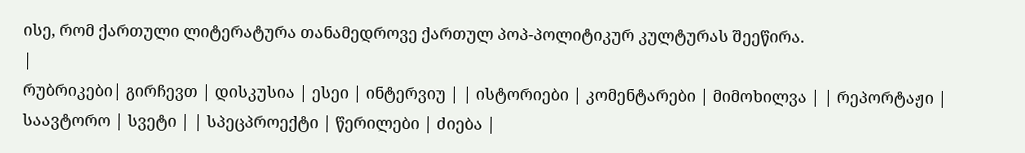ისე, რომ ქართული ლიტერატურა თანამედროვე ქართულ პოპ-პოლიტიკურ კულტურას შეეწირა.
|
რუბრიკები| გირჩევთ | დისკუსია | ესეი | ინტერვიუ | | ისტორიები | კომენტარები | მიმოხილვა | | რეპორტაჟი | საავტორო | სვეტი | | სპეცპროექტი | წერილები | ძიება |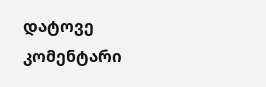დატოვე კომენტარი